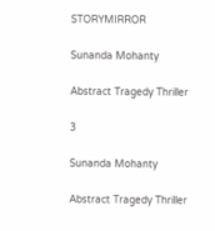STORYMIRROR

Sunanda Mohanty

Abstract Tragedy Thriller

3

Sunanda Mohanty

Abstract Tragedy Thriller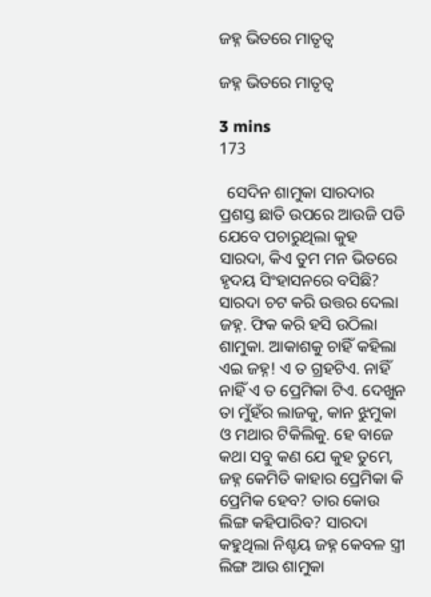ଜହ୍ନ ଭିତରେ ମାତୃତ୍ୱ

ଜହ୍ନ ଭିତରେ ମାତୃତ୍ୱ

3 mins
173

  ସେଦିନ ଶାମୁକା ସାରଦାର ପ୍ରଶସ୍ତ ଛାତି ଉପରେ ଆଉଜି ପଡି ଯେବେ ପଚାରୁଥିଲା କୁହ ସାରଦା, କିଏ ତୁମ ମନ ଭିତରେ ହୃଦୟ ସିଂହାସନରେ ବସିଛି? ସାରଦା ଚଟ କରି ଉତ୍ତର ଦେଲା ଜହ୍ନ. ଫିକ କରି ହସି ଉଠିଲା ଶାମୁକା. ଆକାଶକୁ ଚାହିଁ କହିଲା ଏଇ ଜହ୍ନ! ଏ ତ ଗ୍ରହଟିଏ. ନାହିଁ ନାହିଁ ଏ ତ ପ୍ରେମିକା ଟିଏ. ଦେଖୁନ ତା ମୁଁହଁର ଲାଜକୁ, କାନ ଝୁମୁକା ଓ ମଥାର ଟିକିଲିକୁ. ହେ ବାଜେ କଥା ସବୁ କଣ ଯେ କୁହ ତୁମେ, ଜହ୍ନ କେମିତି କାହାର ପ୍ରେମିକା କି ପ୍ରେମିକ ହେବ? ତାର କୋଉ ଲିଙ୍ଗ କହିପାରିବ? ସାରଦା କହୁଥିଲା ନିଶ୍ଚୟ ଜହ୍ନ କେବଳ ସ୍ତ୍ରୀ ଲିଙ୍ଗ ଆଉ ଶାମୁକା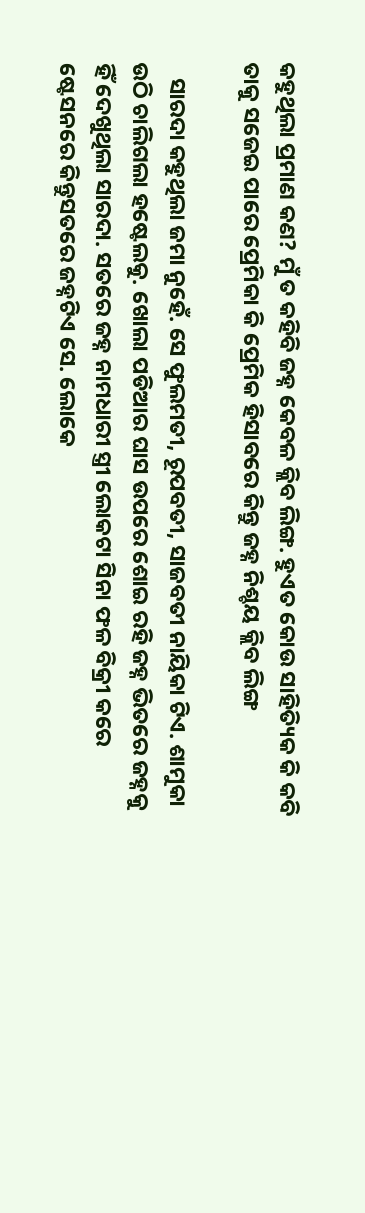କହୁଥିଲା ପ୍ରମାଣ କଣ? ମୁଁ ତ କହିବି ଜହ୍ନ କେବଳ କ୍ଲିବ ଲିଙ୍ଗ. ହୁଏତ କୋଉ ସାହିତ୍ୟିକ କି କବି ତାକୁ ସଜେଇ ପାରେ ପ୍ରେମିକା କି ପ୍ରେମିକ ହିସାବରେ କିନ୍ତୁ ଜହ୍ନ ନିଶ୍ଚୟ କ୍ଲିବ ଲିଙ୍ଗ

   ସାରଦା କହୁଥିଲା ଜମା ନୁହେଁ. ସେ ଫୁଲମତୀ, ରୂପବତୀ, ସାଜବତୀ ନାୟିକା ଟିଏ. ଶାମୁକା ଉଠି ଚାଲିଗଲା ହଷ୍ଟେଲକୁ. ଖୋଲା ପଡିଆର ଘାସ ଉପରେ ଶୋଇ ରହି ଜହ୍ନ ଭିତରେ ଜହ୍ନକୁ ହିଁ ଦେଖୁଥିଲା ସାରଦା. ସତରେ ଜହ୍ନ ନାମଧାରୀ ସ୍ତ୍ରୀ ଲୋକଟା ସିନା ଫଳ ବିକ୍ରୀ କରେ ଷ୍ଟେସନରେ କିନ୍ତୁସତରେ ଜହ୍ନଟିଏ ସେ. ଲୋକେ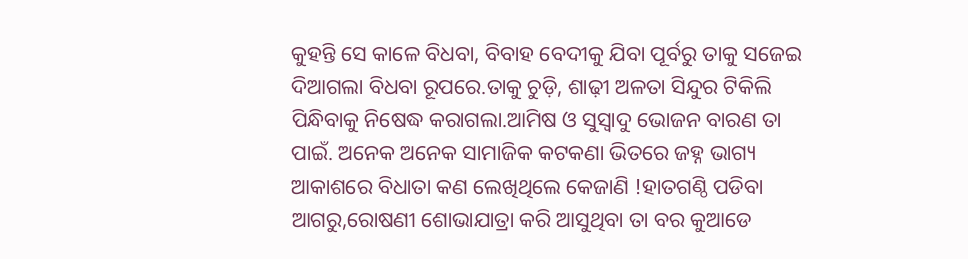କୁହନ୍ତି ସେ କାଳେ ବିଧବା, ବିବାହ ବେଦୀକୁ ଯିବା ପୂର୍ବରୁ ତାକୁ ସଜେଇ ଦିଆଗଲା ବିଧବା ରୂପରେ.ତାକୁ ଚୁଡ଼ି, ଶାଢ଼ୀ ଅଳତା ସିନ୍ଦୁର ଟିକିଲି ପିନ୍ଧିବାକୁ ନିଷେଦ୍ଧ କରାଗଲା.ଆମିଷ ଓ ସୁସ୍ୱାଦୁ ଭୋଜନ ବାରଣ ତା ପାଇଁ. ଅନେକ ଅନେକ ସାମାଜିକ କଟକଣା ଭିତରେ ଜହ୍ନ ଭାଗ୍ୟ ଆକାଶରେ ବିଧାତା କଣ ଲେଖିଥିଲେ କେଜାଣି !ହାତଗଣ୍ଠି ପଡିବା ଆଗରୁ,ରୋଷଣୀ ଶୋଭାଯାତ୍ରା କରି ଆସୁଥିବା ତା ବର କୁଆଡେ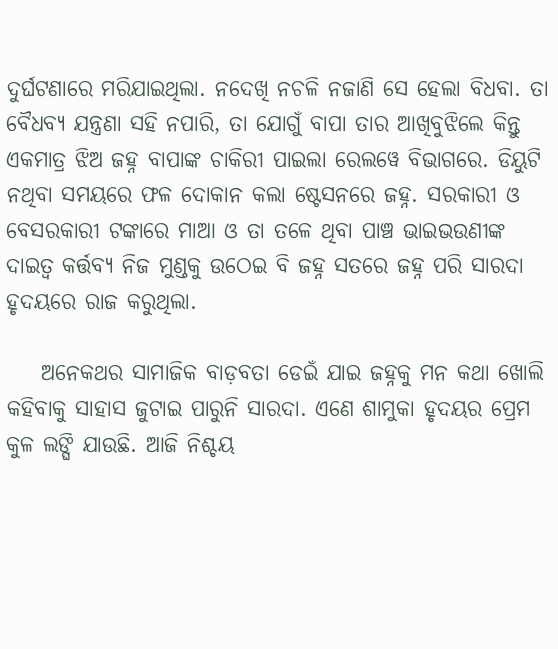ଦୁର୍ଘଟଣାରେ ମରିଯାଇଥିଲା. ନଦେଖି ନଚଳି ନଜାଣି ସେ ହେଲା ବିଧବା. ତା ବୈଧବ୍ୟ ଯନ୍ତ୍ରଣା ସହି ନପାରି, ତା ଯୋଗୁଁ ବାପା ତାର ଆଖିବୁଝିଲେ କିନ୍ତୁ ଏକମାତ୍ର ଝିଅ ଜହ୍ନ ବାପାଙ୍କ ଚାକିରୀ ପାଇଲା ରେଲୱେ ବିଭାଗରେ. ଡିୟୁଟି ନଥିବା ସମୟରେ ଫଳ ଦୋକାନ କଲା ଷ୍ଟେସନରେ ଜହ୍ନ. ସରକାରୀ ଓ ବେସରକାରୀ ଟଙ୍କାରେ ମାଆ ଓ ତା ତଳେ ଥିବା ପାଞ୍ଚ ଭାଇଭଉଣୀଙ୍କ ଦାଇତ୍ୱ କର୍ତ୍ତବ୍ୟ ନିଜ ମୁଣ୍ଡକୁ ଉଠେଇ ବି ଜହ୍ନ ସତରେ ଜହ୍ନ ପରି ସାରଦା ହୃଦୟରେ ରାଜ କରୁଥିଲା.

    ଅନେକଥର ସାମାଜିକ ବାଡ଼ବତା ଡେଇଁ ଯାଇ ଜହ୍ନକୁ ମନ କଥା ଖୋଲି କହିବାକୁ ସାହାସ ଜୁଟାଇ ପାରୁନି ସାରଦା. ଏଣେ ଶାମୁକା ହୃଦୟର ପ୍ରେମ କୁଳ ଲଙ୍ଘି ଯାଉଛି. ଆଜି ନିଶ୍ଚୟ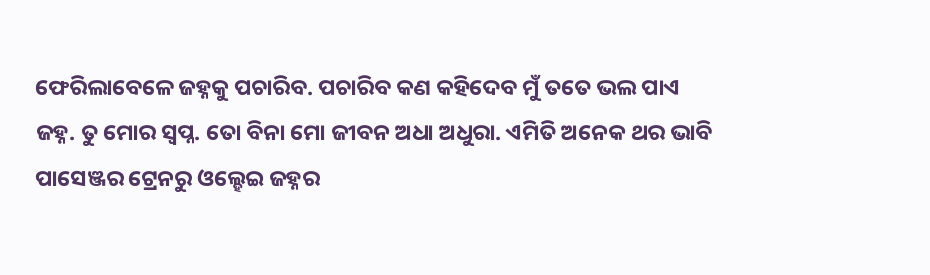ଫେରିଲାବେଳେ ଜହ୍ନକୁ ପଚାରିବ. ପଚାରିବ କଣ କହିଦେବ ମୁଁ ତତେ ଭଲ ପାଏ ଜହ୍ନ. ତୁ ମୋର ସ୍ବପ୍ନ. ତୋ ବିନା ମୋ ଜୀବନ ଅଧା ଅଧୁରା. ଏମିତି ଅନେକ ଥର ଭାବି ପାସେଞ୍ଜର ଟ୍ରେନରୁ ଓଲ୍ହେଇ ଜହ୍ନର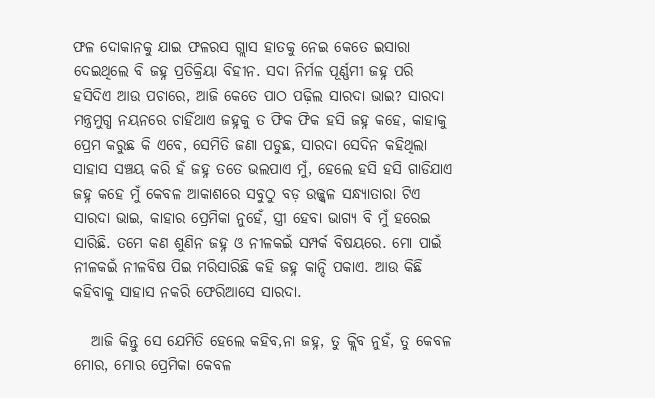ଫଳ ଦୋକାନକୁ ଯାଇ ଫଳରସ ଗ୍ଲାସ ହାତକୁ ନେଇ କେତେ ଇସାରା ଦେଇଥିଲେ ବି ଜହ୍ନ ପ୍ରତିକ୍ରିୟା ବିହୀନ. ସଦା ନିର୍ମଳ ପୂର୍ଣ୍ଣମୀ ଜହ୍ନ ପରି ହସିଦିଏ ଆଉ ପଚାରେ, ଆଜି କେତେ ପାଠ ପଢ଼ିଲ ସାରଦା ଭାଇ? ସାରଦା ମନ୍ତ୍ରମୁଗ୍ଧ ନୟନରେ ଚାହିଁଥାଏ ଜହ୍ନକୁ ତ ଫିକ ଫିକ ହସି ଜହ୍ନ କହେ, କାହାକୁ ପ୍ରେମ କରୁଛ କି ଏବେ, ସେମିତି ଜଣା ପଡୁଛ, ସାରଦା ସେଦିନ କହିଥିଲା ସାହାସ ସଞ୍ଚୟ କରି ହଁ ଜହ୍ନ ତତେ ଭଲପାଏ ମୁଁ, ହେଲେ ହସି ହସି ଗାଡିଯାଏ ଜହ୍ନ କହେ ମୁଁ କେବଳ ଆକାଶରେ ସବୁଠୁ ବଡ଼ ଉଜ୍ଜ୍ୱଳ ସନ୍ଧ୍ୟାତାରା ଟିଏ ସାରଦା ଭାଇ, କାହାର ପ୍ରେମିକା ନୁହେଁ, ସ୍ତ୍ରୀ ହେବା ଭାଗ୍ୟ ବି ମୁଁ ହରେଇ ସାରିଛି. ତମେ କଣ ଶୁଣିନ ଜହ୍ନ ଓ ନୀଳକଇଁ ସମ୍ପର୍କ ବିଷୟରେ. ମୋ ପାଇଁ ନୀଳକଇଁ ନୀଳବିଷ ପିଇ ମରିସାରିଛି କହି ଜହ୍ନ କାନ୍ଦି ପକାଏ. ଆଉ କିଛି କହିବାକୁ ସାହାସ ନକରି ଫେରିଆସେ ସାରଦା.

   ଆଜି କିନ୍ତୁ ସେ ଯେମିତି ହେଲେ କହିବ,ନା ଜହ୍ନ, ତୁ କ୍ଲିବ ନୁହଁ, ତୁ କେବଳ ମୋର, ମୋର ପ୍ରେମିକା କେବଳ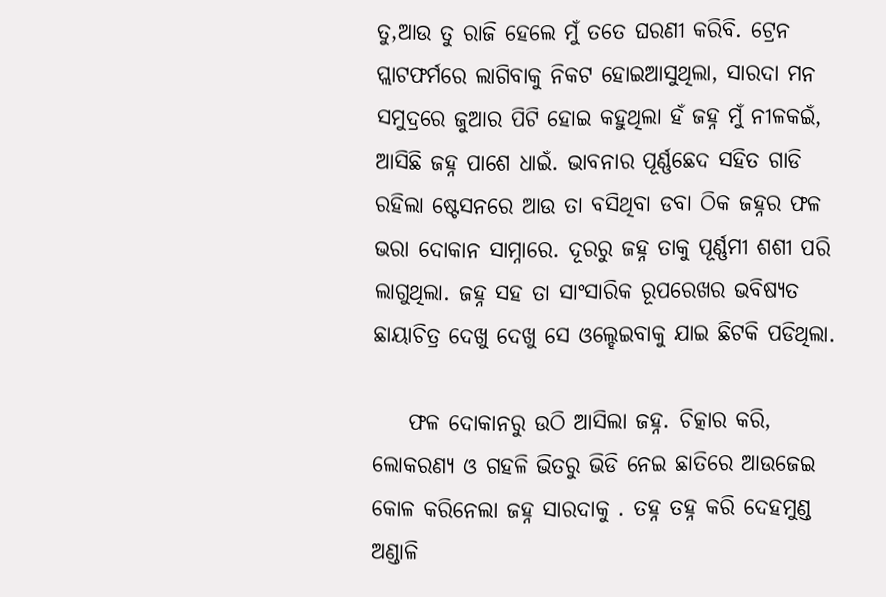ତୁ,ଆଉ ତୁ ରାଜି ହେଲେ ମୁଁ ତତେ ଘରଣୀ କରିବି. ଟ୍ରେନ ପ୍ଲାଟଫର୍ମରେ ଲାଗିବାକୁ ନିକଟ ହୋଇଆସୁଥିଲା, ସାରଦା ମନ ସମୁଦ୍ରରେ ଜୁଆର ପିଟି ହୋଇ କହୁଥିଲା ହଁ ଜହ୍ନ ମୁଁ ନୀଳକଇଁ, ଆସିଛି ଜହ୍ନ ପାଶେ ଧାଇଁ. ଭାବନାର ପୂର୍ଣ୍ଣଛେଦ ସହିତ ଗାଡି ରହିଲା ଷ୍ଟେସନରେ ଆଉ ତା ବସିଥିବା ଡବା ଠିକ ଜହ୍ନର ଫଳ ଭରା ଦୋକାନ ସାମ୍ନାରେ. ଦୂରରୁ ଜହ୍ନ ତାକୁ ପୂର୍ଣ୍ଣମୀ ଶଶୀ ପରି ଲାଗୁଥିଲା. ଜହ୍ନ ସହ ତା ସାଂସାରିକ ରୂପରେଖର ଭବିଷ୍ୟତ ଛାୟାଚିତ୍ର ଦେଖୁ ଦେଖୁ ସେ ଓଲ୍ହେଇବାକୁ ଯାଇ ଛିଟକି ପଡିଥିଲା.

    ଫଳ ଦୋକାନରୁ ଉଠି ଆସିଲା ଜହ୍ନ. ଚିତ୍କାର କରି, ଲୋକରଣ୍ୟ ଓ ଗହଳି ଭିତରୁ ଭିଡି ନେଇ ଛାତିରେ ଆଉଜେଇ କୋଳ କରିନେଲା ଜହ୍ନ ସାରଦାକୁ . ତହ୍ନ ତହ୍ନ କରି ଦେହମୁଣ୍ଡ ଅଣ୍ଡାଳି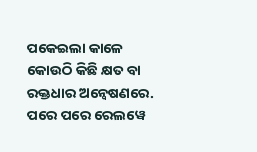ପକେଇଲା କାଳେ କୋଉଠି କିଛି କ୍ଷତ ବା ରକ୍ତଧାର ଅନ୍ୱେଷଣରେ. ପରେ ପରେ ରେଲୱେ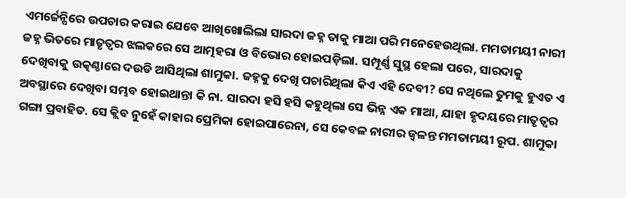ଏମର୍ଜେନ୍ସିରେ ଉପଚାର କରାଇ ଯେବେ ଆଖିଖୋଲିଲା ସାରଦା ଜହ୍ନ ତାକୁ ମାଆ ପରି ମନେହେଉଥିଲା. ମମତାମୟୀ ନାରୀ ଜହ୍ନ ଭିତରେ ମାତୃତ୍ୱର ଝଲକରେ ସେ ଆତ୍ମହରା ଓ ବିଭୋର ହୋଇପଡ଼ିଲା. ସମ୍ପୂର୍ଣ୍ଣ ସୁସ୍ଥ ହେଲା ପରେ, ସାରଦାକୁ ଦେଖିବାକୁ ଉତ୍କଣ୍ଠାରେ ଦଉଡି ଆସିଥିଲା ଶାମୁକା. ଜହ୍ନକୁ ଦେଖି ପଚାରିଥିଲା କିଏ ଏହି ଦେବୀ? ସେ ନଥିଲେ ତୁମକୁ ହୁଏତ ଏ ଅବସ୍ଥାରେ ଦେଖିବା ସମ୍ଭବ ହୋଇଥାନ୍ତା କି ନା. ସାରଦା ହସି ହସି କହୁଥିଲା ସେ ଭିନ୍ନ ଏକ ମାଆ, ଯାହା ହୃଦୟରେ ମାତୃତ୍ୱର ଗଙ୍ଗା ପ୍ରବାହିତ. ସେ କ୍ଲିବ ନୁହେଁ କାହାର ପ୍ରେମିକା ହୋଇପାରେନା, ସେ କେବଳ ନାରୀର ଜ୍ୱଳନ୍ତ ମମତାମୟୀ ରୂପ. ଶାମୁକା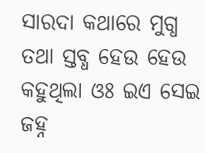ସାରଦା କଥାରେ ମୁଗ୍ଧ ତଥା ସ୍ତବ୍ଧ ହେଉ ହେଉ କହୁଥିଲା ଓଃ ଇଏ ସେଇ ଜହ୍ନ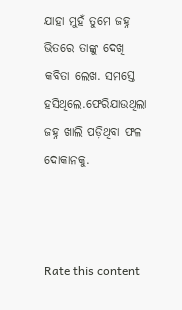ଯାହା ମୁହଁ ତୁମେ ଜହ୍ନ ଭିତରେ ତାଙ୍କୁ ଦେଖି କବିତା ଲେଖ. ସମସ୍ତେ ହସିଥିଲେ.ଫେରିଯାଉଥିଲା ଜହ୍ନ ଖାଲି ପଡ଼ିଥିବା ଫଳ ଦୋକାନକୁ.



Rate this content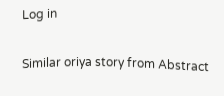Log in

Similar oriya story from Abstract